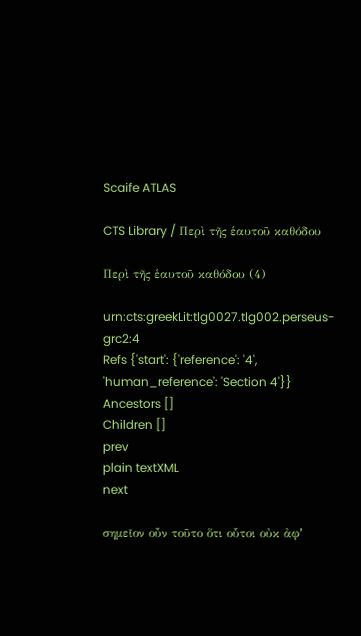Scaife ATLAS

CTS Library / Περὶ τῆς ἑαυτοῦ καθόδου

Περὶ τῆς ἑαυτοῦ καθόδου (4)

urn:cts:greekLit:tlg0027.tlg002.perseus-grc2:4
Refs {'start': {'reference': '4', 'human_reference': 'Section 4'}}
Ancestors []
Children []
prev
plain textXML
next

σημεῖον οὖν τοῦτο ὅτι οὗτοι οὐκ ἀφʼ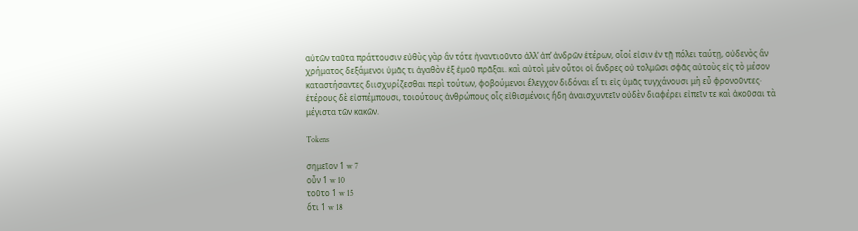αὑτῶν ταῦτα πράττουσιν εὐθὺς γὰρ ἂν τότε ἠναντιοῦντο ἀλλʼ ἀπʼ ἀνδρῶν ἑτέρων, οἷοί εἰσιν ἐν τῇ πόλει ταύτῃ, οὐδενὸς ἂν χρήματος δεξάμενοι ὑμᾶς τι ἀγαθὸν ἐξ ἐμοῦ πρᾶξαι. καὶ αὐτοὶ μὲν οὗτοι οἱ ἄνδρες οὐ τολμῶσι σφᾶς αὐτοὺς εἰς τὸ μέσον καταστήσαντες διισχυρίζεσθαι περὶ τούτων, φοβούμενοι ἔλεγχον διδόναι εἴ τι εἰς ὑμᾶς τυγχάνουσι μὴ εὖ φρονοῦντες· ἑτέρους δὲ εἰσπέμπουσι, τοιούτους ἀνθρώπους οἷς εἰθισμένοις ἤδη ἀναισχυντεῖν οὐδὲν διαφέρει εἰπεῖν τε καὶ ἀκοῦσαι τὰ μέγιστα τῶν κακῶν.

Tokens

σημεῖον 1 w 7
οὖν 1 w 10
τοῦτο 1 w 15
ὅτι 1 w 18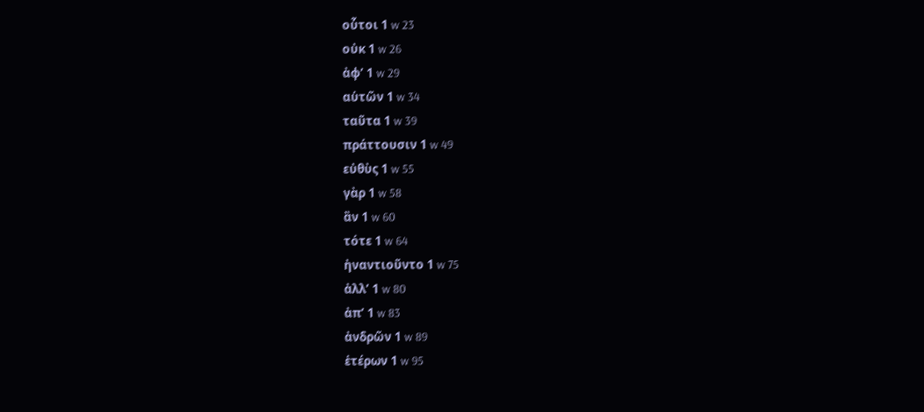οὗτοι 1 w 23
οὐκ 1 w 26
ἀφʼ 1 w 29
αὑτῶν 1 w 34
ταῦτα 1 w 39
πράττουσιν 1 w 49
εὐθὺς 1 w 55
γὰρ 1 w 58
ἂν 1 w 60
τότε 1 w 64
ἠναντιοῦντο 1 w 75
ἀλλʼ 1 w 80
ἀπʼ 1 w 83
ἀνδρῶν 1 w 89
ἑτέρων 1 w 95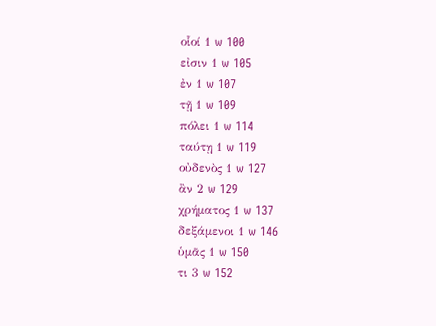οἷοί 1 w 100
εἰσιν 1 w 105
ἐν 1 w 107
τῇ 1 w 109
πόλει 1 w 114
ταύτῃ 1 w 119
οὐδενὸς 1 w 127
ἂν 2 w 129
χρήματος 1 w 137
δεξάμενοι 1 w 146
ὑμᾶς 1 w 150
τι 3 w 152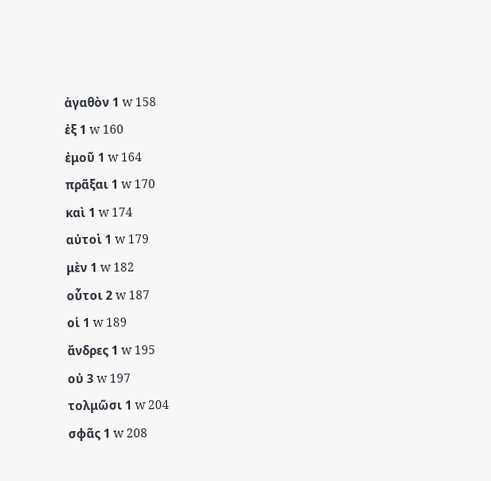ἀγαθὸν 1 w 158
ἐξ 1 w 160
ἐμοῦ 1 w 164
πρᾶξαι 1 w 170
καὶ 1 w 174
αὐτοὶ 1 w 179
μὲν 1 w 182
οὗτοι 2 w 187
οἱ 1 w 189
ἄνδρες 1 w 195
οὐ 3 w 197
τολμῶσι 1 w 204
σφᾶς 1 w 208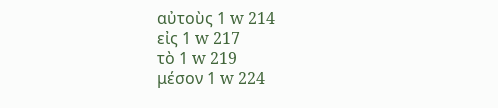αὐτοὺς 1 w 214
εἰς 1 w 217
τὸ 1 w 219
μέσον 1 w 224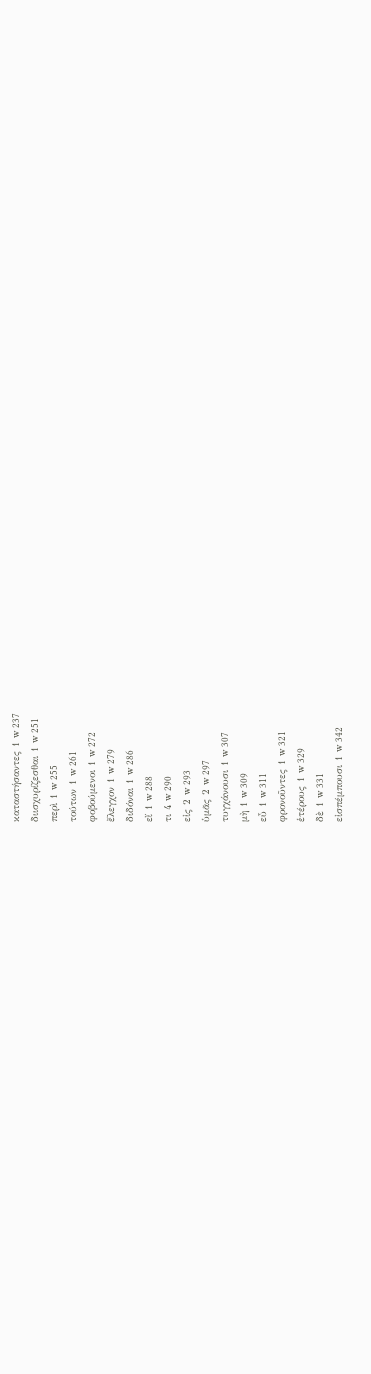καταστήσαντες 1 w 237
διισχυρίζεσθαι 1 w 251
περὶ 1 w 255
τούτων 1 w 261
φοβούμενοι 1 w 272
ἔλεγχον 1 w 279
διδόναι 1 w 286
εἴ 1 w 288
τι 4 w 290
εἰς 2 w 293
ὑμᾶς 2 w 297
τυγχάνουσι 1 w 307
μὴ 1 w 309
εὖ 1 w 311
φρονοῦντες 1 w 321
ἑτέρους 1 w 329
δὲ 1 w 331
εἰσπέμπουσι 1 w 342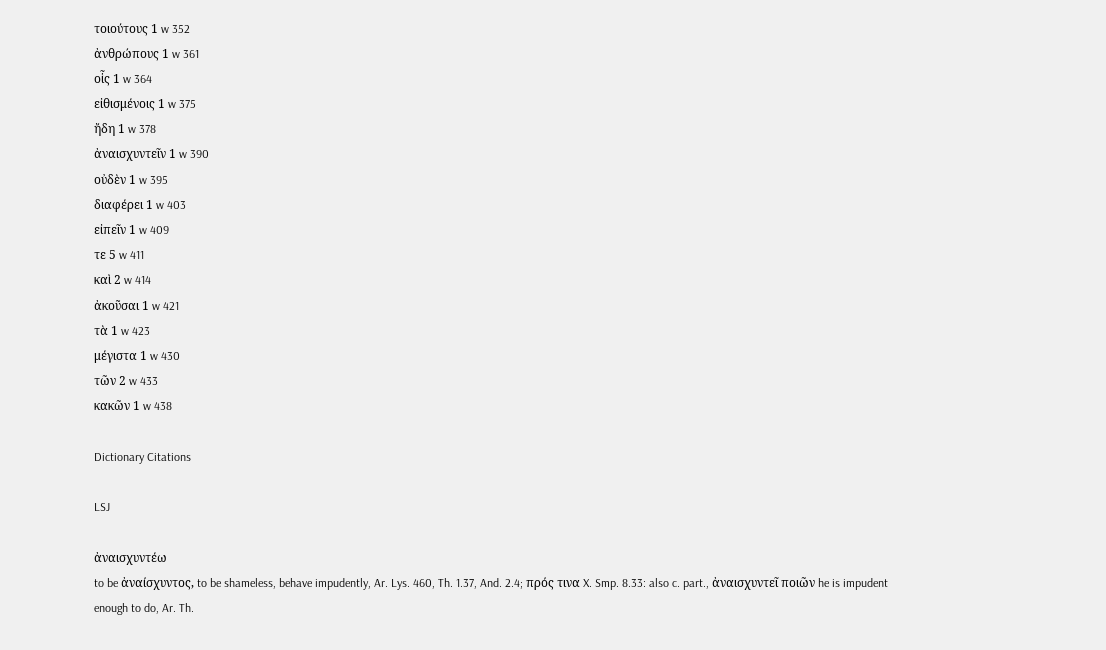τοιούτους 1 w 352
ἀνθρώπους 1 w 361
οἷς 1 w 364
εἰθισμένοις 1 w 375
ἤδη 1 w 378
ἀναισχυντεῖν 1 w 390
οὐδὲν 1 w 395
διαφέρει 1 w 403
εἰπεῖν 1 w 409
τε 5 w 411
καὶ 2 w 414
ἀκοῦσαι 1 w 421
τὰ 1 w 423
μέγιστα 1 w 430
τῶν 2 w 433
κακῶν 1 w 438

Dictionary Citations

LSJ

ἀναισχυντέω
to be ἀναίσχυντος, to be shameless, behave impudently, Ar. Lys. 460, Th. 1.37, And. 2.4; πρός τινα X. Smp. 8.33: also c. part., ἀναισχυντεῖ ποιῶν he is impudent enough to do, Ar. Th.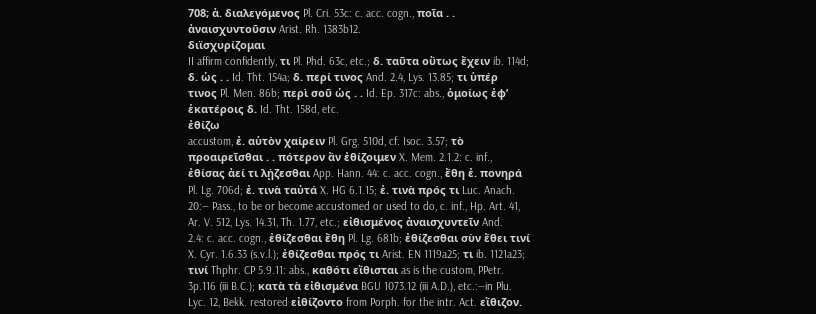708; ἀ. διαλεγόμενος Pl. Cri. 53c: c. acc. cogn., ποῖα . . ἀναισχυντοῦσιν Arist. Rh. 1383b12.
διϊσχυρίζομαι
II affirm confidently, τι Pl. Phd. 63c, etc.; δ. ταῦτα οὕτως ἔχειν ib. 114d; δ. ὡς . . Id. Tht. 154a; δ. περί τινος And. 2.4, Lys. 13.85; τι ὑπέρ τινος Pl. Men. 86b; περὶ σοῦ ὡς . . Id. Ep. 317c: abs., ὁμοίως ἐφʼ ἑκατέροις δ. Id. Tht. 158d, etc.
ἐθίζω
accustom, ἐ. αὑτὸν χαίρειν Pl. Grg. 510d, cf. Isoc. 3.57; τὸ προαιρεῖσθαι . . πότερον ἂν ἐθίζοιμεν X. Mem. 2.1.2: c. inf., ἐθίσας ἀεί τι λῄζεσθαι App. Hann. 44: c. acc. cogn., ἔθη ἐ. πονηρά Pl. Lg. 706d; ἐ. τινὰ ταὐτά X. HG 6.1.15; ἐ. τινὰ πρός τι Luc. Anach. 20:— Pass., to be or become accustomed or used to do, c. inf., Hp. Art. 41, Ar. V. 512, Lys. 14.31, Th. 1.77, etc.; εἰθισμένος ἀναισχυντεῖν And. 2.4: c. acc. cogn., ἐθίζεσθαι ἔθη Pl. Lg. 681b; ἐθίζεσθαι σὺν ἔθει τινί X. Cyr. 1.6.33 (s.v.l.); ἐθίζεσθαι πρός τι Arist. EN 1119a25; τι ib. 1121a23; τινί Thphr. CP 5.9.11: abs., καθότι εἴθισται as is the custom, PPetr. 3p.116 (iii B.C.); κατὰ τὰ εἰθισμένα BGU 1073.12 (iii A.D.), etc.:—in Plu. Lyc. 12, Bekk. restored εἰθίζοντο from Porph. for the intr. Act. εἴθιζον.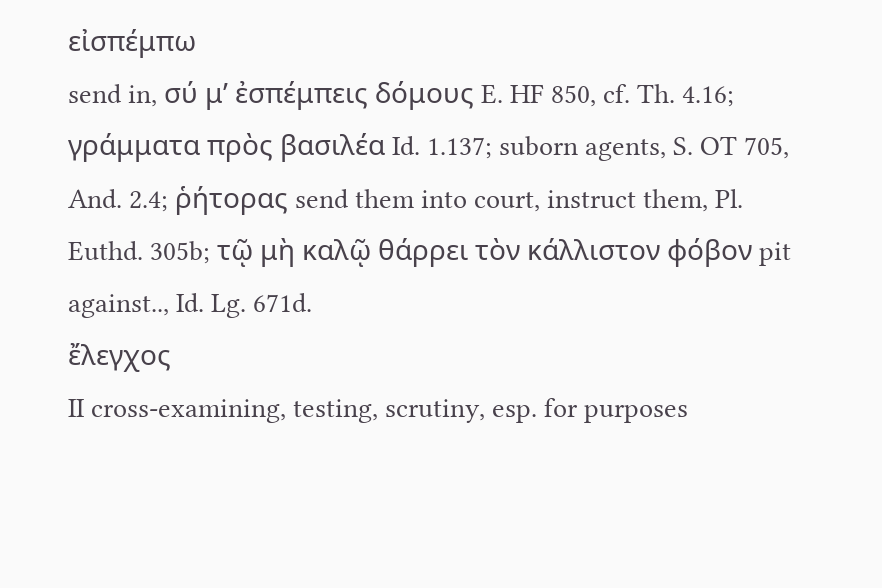εἰσπέμπω
send in, σύ μʼ ἐσπέμπεις δόμους E. HF 850, cf. Th. 4.16; γράμματα πρὸς βασιλέα Id. 1.137; suborn agents, S. OT 705, And. 2.4; ῥήτορας send them into court, instruct them, Pl. Euthd. 305b; τῷ μὴ καλῷ θάρρει τὸν κάλλιστον φόβον pit against.., Id. Lg. 671d.
ἔλεγχος
II cross-examining, testing, scrutiny, esp. for purposes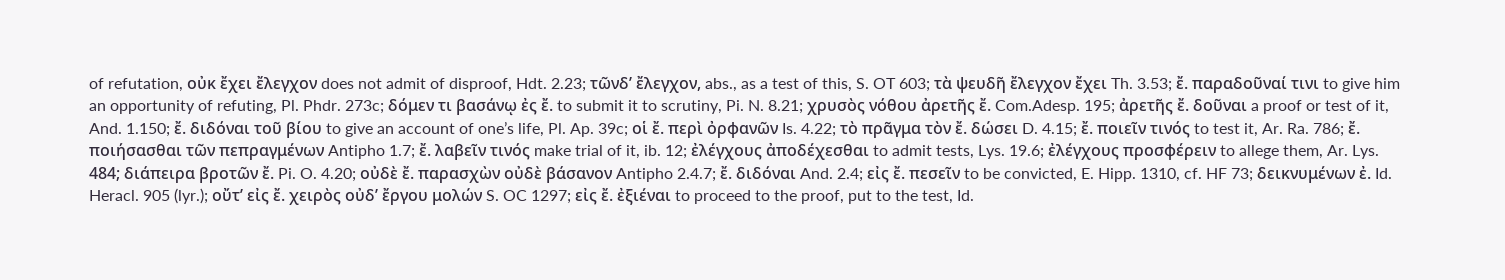of refutation, οὐκ ἔχει ἔλεγχον does not admit of disproof, Hdt. 2.23; τῶνδʼ ἔλεγχον, abs., as a test of this, S. OT 603; τὰ ψευδῆ ἔλεγχον ἔχει Th. 3.53; ἔ. παραδοῦναί τινι to give him an opportunity of refuting, Pl. Phdr. 273c; δόμεν τι βασάνῳ ἐς ἔ. to submit it to scrutiny, Pi. N. 8.21; χρυσὸς νόθου ἀρετῆς ἔ. Com.Adesp. 195; ἀρετῆς ἔ. δοῦναι a proof or test of it, And. 1.150; ἔ. διδόναι τοῦ βίου to give an account of oneʼs life, Pl. Ap. 39c; οἱ ἔ. περὶ ὀρφανῶν Is. 4.22; τὸ πρᾶγμα τὸν ἔ. δώσει D. 4.15; ἔ. ποιεῖν τινός to test it, Ar. Ra. 786; ἔ. ποιήσασθαι τῶν πεπραγμένων Antipho 1.7; ἔ. λαβεῖν τινός make trial of it, ib. 12; ἐλέγχους ἀποδέχεσθαι to admit tests, Lys. 19.6; ἐλέγχους προσφέρειν to allege them, Ar. Lys. 484; διάπειρα βροτῶν ἔ. Pi. O. 4.20; οὐδὲ ἔ. παρασχὼν οὐδὲ βάσανον Antipho 2.4.7; ἔ. διδόναι And. 2.4; εἰς ἔ. πεσεῖν to be convicted, E. Hipp. 1310, cf. HF 73; δεικνυμένων ἐ. Id. Heracl. 905 (lyr.); οὔτʼ εἰς ἔ. χειρὸς οὐδʼ ἔργου μολών S. OC 1297; εἰς ἔ. ἐξιέναι to proceed to the proof, put to the test, Id.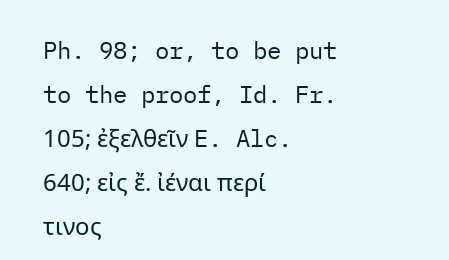Ph. 98; or, to be put to the proof, Id. Fr. 105; ἐξελθεῖν E. Alc. 640; εἰς ἔ. ἰέναι περί τινος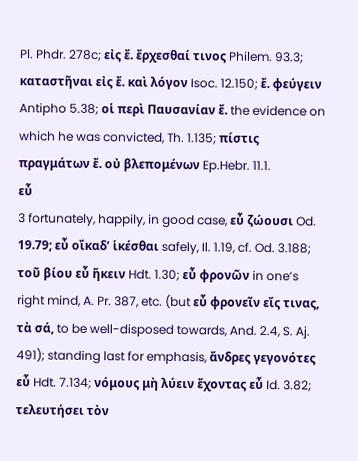Pl. Phdr. 278c; εἰς ἔ. ἔρχεσθαί τινος Philem. 93.3; καταστῆναι εἰς ἔ. καὶ λόγον Isoc. 12.150; ἔ. φεύγειν Antipho 5.38; οἱ περὶ Παυσανίαν ἔ. the evidence on which he was convicted, Th. 1.135; πίστις πραγμάτων ἔ. οὐ βλεπομένων Ep.Hebr. 11.1.
εὖ
3 fortunately, happily, in good case, εὖ ζώουσι Od. 19.79; εὖ οἴκαδʼ ἱκέσθαι safely, Il. 1.19, cf. Od. 3.188; τοῦ βίου εὖ ἥκειν Hdt. 1.30; εὖ φρονῶν in oneʼs right mind, A. Pr. 387, etc. (but εὖ φρονεῖν εἴς τινας, τὰ σά, to be well-disposed towards, And. 2.4, S. Aj. 491); standing last for emphasis, ἄνδρες γεγονότες εὖ Hdt. 7.134; νόμους μὴ λύειν ἔχοντας εὖ Id. 3.82; τελευτήσει τὸν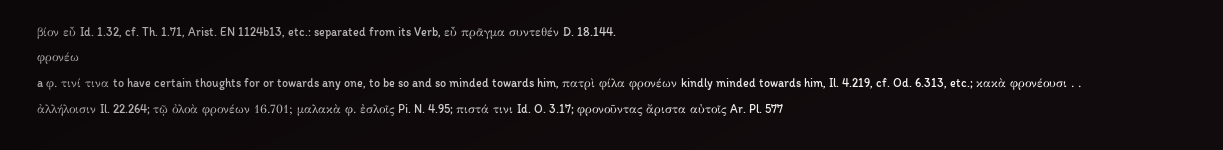βίον εὖ Id. 1.32, cf. Th. 1.71, Arist. EN 1124b13, etc.: separated from its Verb, εὖ πρᾶγμα συντεθέν D. 18.144.
φρονέω
a φ. τινί τινα to have certain thoughts for or towards any one, to be so and so minded towards him, πατρὶ φίλα φρονέων kindly minded towards him, Il. 4.219, cf. Od. 6.313, etc.; κακὰ φρονέουσι . . ἀλλήλοισιν Il. 22.264; τῷ ὀλοὰ φρονέων 16.701; μαλακὰ φ. ἐσλοῖς Pi. N. 4.95; πιστά τινι Id. O. 3.17; φρονοῦντας ἄριστα αὐτοῖς Ar. Pl. 577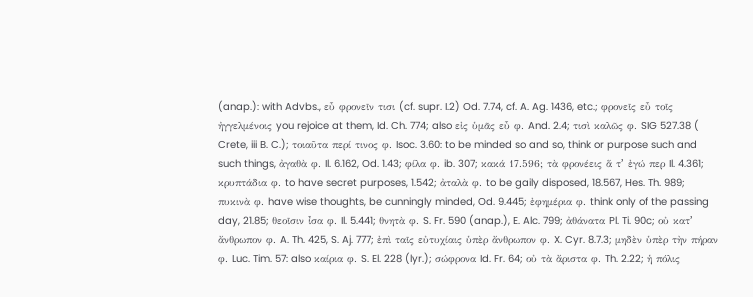(anap.): with Advbs., εὖ φρονεῖν τισι (cf. supr. I.2) Od. 7.74, cf. A. Ag. 1436, etc.; φρονεῖς εὖ τοῖς ἠγγελμένοις you rejoice at them, Id. Ch. 774; also εἰς ὑμᾶς εὖ φ. And. 2.4; τισὶ καλῶς φ. SIG 527.38 ( Crete, iii B. C.); τοιαῦτα περί τινος φ. Isoc. 3.60: to be minded so and so, think or purpose such and such things, ἀγαθὰ φ. Il. 6.162, Od. 1.43; φίλα φ. ib. 307; κακά 17.596; τὰ φρονέεις ἅ τʼ ἐγώ περ Il. 4.361; κρυπτάδια φ. to have secret purposes, 1.542; ἀταλὰ φ. to be gaily disposed, 18.567, Hes. Th. 989; πυκινὰ φ. have wise thoughts, be cunningly minded, Od. 9.445; ἐφημέρια φ. think only of the passing day, 21.85; θεοῖσιν ἶσα φ. Il. 5.441; θνητὰ φ. S. Fr. 590 (anap.), E. Alc. 799; ἀθάνατα Pl. Ti. 90c; οὐ κατʼ ἄνθρωπον φ. A. Th. 425, S. Aj. 777; ἐπὶ ταῖς εὐτυχίαις ὑπὲρ ἄνθρωπον φ. X. Cyr. 8.7.3; μηδὲν ὑπὲρ τὴν πήραν φ. Luc. Tim. 57: also καίρια φ. S. El. 228 (lyr.); σώφρονα Id. Fr. 64; οὐ τὰ ἄριστα φ. Th. 2.22; ἡ πόλις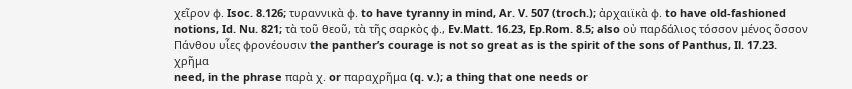χεῖρον φ. Isoc. 8.126; τυραννικὰ φ. to have tyranny in mind, Ar. V. 507 (troch.); ἀρχαιϊκὰ φ. to have old-fashioned notions, Id. Nu. 821; τὰ τοῦ θεοῦ, τὰ τῆς σαρκὸς φ., Ev.Matt. 16.23, Ep.Rom. 8.5; also οὐ παρδάλιος τόσσον μένος ὅσσον Πάνθου υἷες φρονέουσιν the pantherʼs courage is not so great as is the spirit of the sons of Panthus, Il. 17.23.
χρῆμα
need, in the phrase παρὰ χ. or παραχρῆμα (q. v.); a thing that one needs or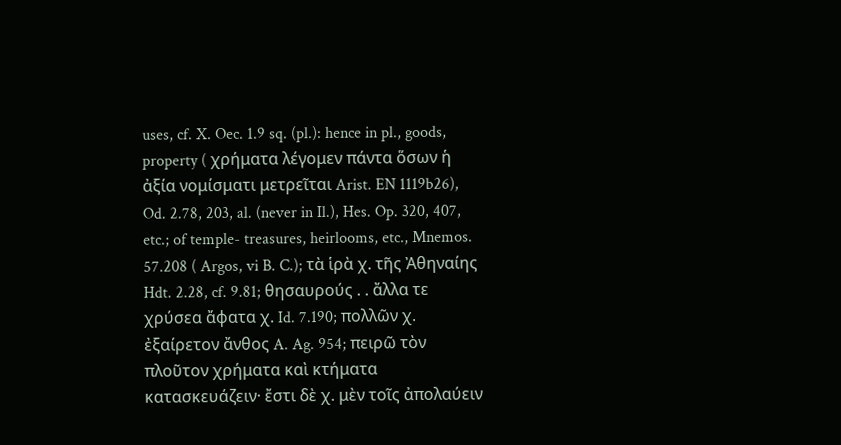uses, cf. X. Oec. 1.9 sq. (pl.): hence in pl., goods, property ( χρήματα λέγομεν πάντα ὅσων ἡ ἀξία νομίσματι μετρεῖται Arist. EN 1119b26), Od. 2.78, 203, al. (never in Il.), Hes. Op. 320, 407, etc.; of temple- treasures, heirlooms, etc., Mnemos. 57.208 ( Argos, vi B. C.); τὰ ἱρὰ χ. τῆς Ἀθηναίης Hdt. 2.28, cf. 9.81; θησαυρούς . . ἄλλα τε χρύσεα ἄφατα χ. Id. 7.190; πολλῶν χ. ἐξαίρετον ἄνθος A. Ag. 954; πειρῶ τὸν πλοῦτον χρήματα καὶ κτήματα κατασκευάζειν· ἔστι δὲ χ. μὲν τοῖς ἀπολαύειν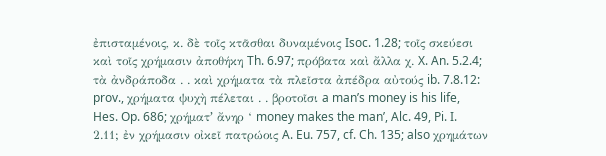ἐπισταμένοις, κ. δὲ τοῖς κτᾶσθαι δυναμένοις Isoc. 1.28; τοῖς σκεύεσι καὶ τοῖς χρήμασιν ἀποθήκη Th. 6.97; πρόβατα καὶ ἄλλα χ. X. An. 5.2.4; τὰ ἀνδράποδα . . καὶ χρήματα τὰ πλεῖστα ἀπέδρα αὐτούς ib. 7.8.12: prov., χρήματα ψυχὴ πέλεται . . βροτοῖσι a manʼs money is his life, Hes. Op. 686; χρήματʼ ἄνηρ ‘ money makes the man’, Alc. 49, Pi. I. 2.11; ἐν χρήμασιν οἰκεῖ πατρώοις A. Eu. 757, cf. Ch. 135; also χρημάτων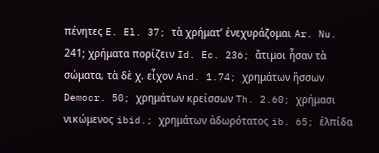πένητες E. El. 37; τὰ χρήματʼ ἐνεχυράζομαι Ar. Nu. 241; χρήματα πορίζειν Id. Ec. 236; ἄτιμοι ἦσαν τὰ σώματα, τὰ δὲ χ. εἶχον And. 1.74; χρημάτων ἥσσων Democr. 50; χρημάτων κρείσσων Th. 2.60; χρήμασι νικώμενος ibid.; χρημάτων ἀδωρότατος ib. 65; ἐλπίδα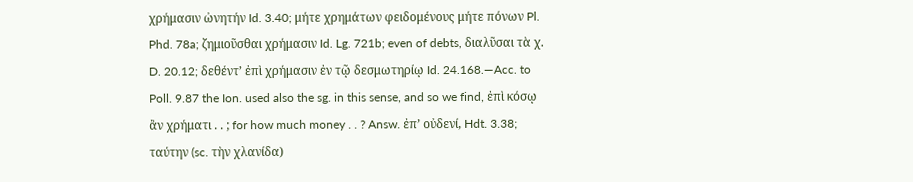χρήμασιν ὠνητήν Id. 3.40; μήτε χρημάτων φειδομένους μήτε πόνων Pl. Phd. 78a; ζημιοῦσθαι χρήμασιν Id. Lg. 721b; even of debts, διαλῦσαι τὰ χ. D. 20.12; δεθέντʼ ἐπὶ χρήμασιν ἐν τῷ δεσμωτηρίῳ Id. 24.168.—Acc. to Poll. 9.87 the Ion. used also the sg. in this sense, and so we find, ἐπὶ κόσῳ ἂν χρήματι . . ; for how much money . . ? Answ. ἐπʼ οὐδενί, Hdt. 3.38; ταύτην (sc. τὴν χλανίδα)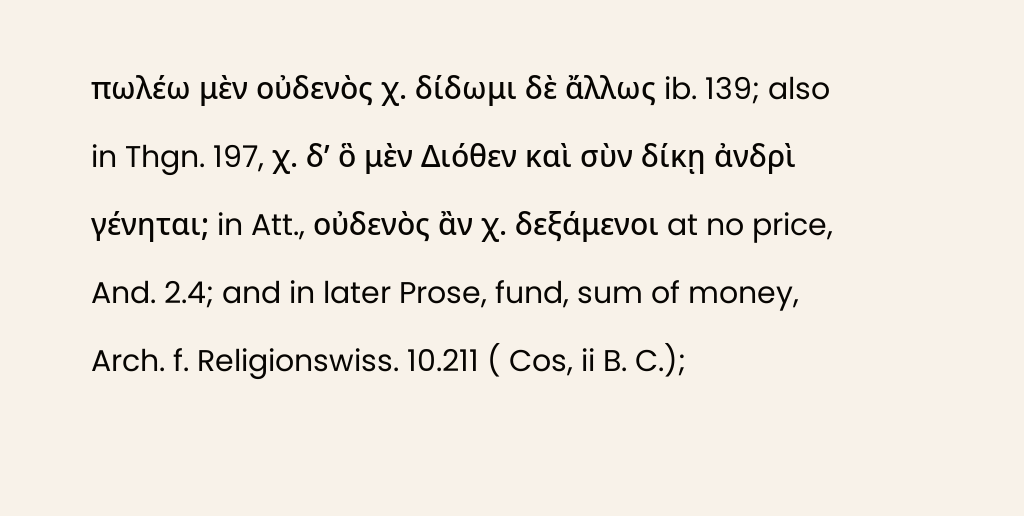πωλέω μὲν οὐδενὸς χ. δίδωμι δὲ ἄλλως ib. 139; also in Thgn. 197, χ. δʼ ὃ μὲν Διόθεν καὶ σὺν δίκῃ ἀνδρὶ γένηται; in Att., οὐδενὸς ἂν χ. δεξάμενοι at no price, And. 2.4; and in later Prose, fund, sum of money, Arch. f. Religionswiss. 10.211 ( Cos, ii B. C.);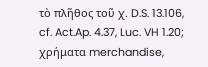τὸ πλῆθος τοῦ χ. D.S. 13.106, cf. Act.Ap. 4.37, Luc. VH 1.20; χρήματα merchandise,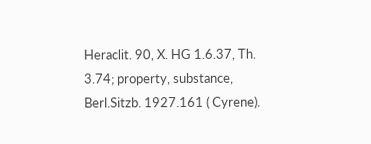Heraclit. 90, X. HG 1.6.37, Th. 3.74; property, substance, Berl.Sitzb. 1927.161 ( Cyrene).